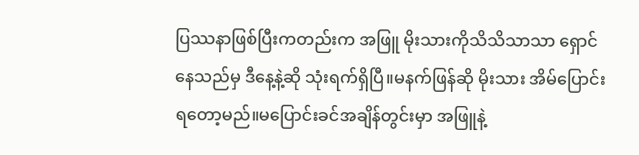ပြဿနာဖြစ်ပြီးကတည်းက အဖြူ မိုးသားကိုသိသိသာသာ ရှောင်နေသည်မှ ဒီနေ့နဲ့ဆို သုံးရက်ရှိပြီ။မနက်ဖြန်ဆို မိုးသား အိမ်ပြောင်းရတော့မည်။မပြောင်းခင်အချိန်တွင်းမှာ အဖြူနဲ့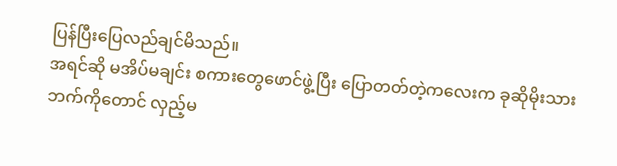ပြန်ပြီးပြေလည်ချင်မိသည်။
အရင်ဆို မအိပ်မချင်း စကားတွေဖောင်ဖွဲ့ပြီး ပြောတတ်တဲ့ကလေးက ခုဆိုမိုးသားဘက်ကိုတောင် လှည့်မ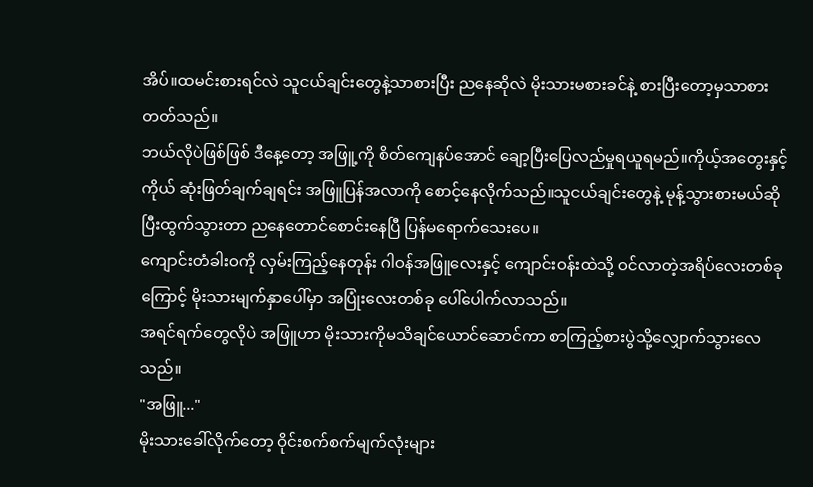အိပ်။ထမင်းစားရင်လဲ သူငယ်ချင်းတွေနဲ့သာစားပြီး ညနေဆိုလဲ မိုးသားမစားခင်နဲ့ စားပြီးတော့မှသာစားတတ်သည်။
ဘယ်လိုပဲဖြစ်ဖြစ် ဒီနေ့တော့ အဖြူ့ကို စိတ်ကျေနပ်အောင် ချော့ပြီးပြေလည်မှုရယူရမည်။ကိုယ့်အတွေးနှင့်ကိုယ် ဆုံးဖြတ်ချက်ချရင်း အဖြူပြန်အလာကို စောင့်နေလိုက်သည်။သူငယ်ချင်းတွေနဲ့ မုန့်သွားစားမယ်ဆိုပြီးထွက်သွားတာ ညနေတောင်စောင်းနေပြီ ပြန်မရောက်သေးပေ။
ကျောင်းတံခါးဝကို လှမ်းကြည့်နေတုန်း ဂါဝန်အဖြူလေးနှင့် ကျောင်းဝန်းထဲသို့ ဝင်လာတဲ့အရိပ်လေးတစ်ခုကြောင့် မိုးသားမျက်နှာပေါ်မှာ အပြုံးလေးတစ်ခု ပေါ်ပေါက်လာသည်။
အရင်ရက်တွေလိုပဲ အဖြူဟာ မိုးသားကိုမသိချင်ယောင်ဆောင်ကာ စာကြည့်စားပွဲသို့လျှောက်သွားလေသည်။
"အဖြူ..."
မိုးသားခေါ်လိုက်တော့ ဝိုင်းစက်စက်မျက်လုံးများ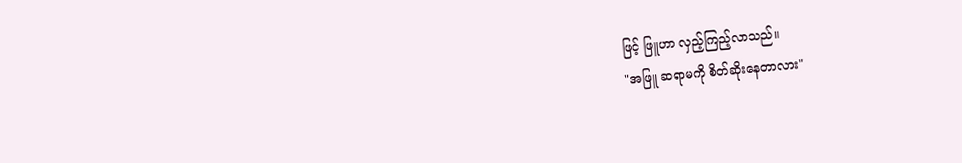ဖြင့် ဖြူဟာ လှည့်ကြည့်လာသည်။
"အဖြူ ဆရာမကို စိတ်ဆိုးနေတာလား"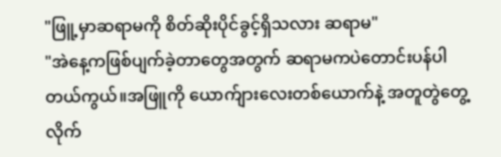"ဖြူ့မှာဆရာမကို စိတ်ဆိုးပိုင်ခွင့်ရှိသလား ဆရာမ"
"အဲနေ့ကဖြစ်ပျက်ခဲ့တာတွေအတွက် ဆရာမကပဲတောင်းပန်ပါတယ်ကွယ်။အဖြူကို ယောက်ျားလေးတစ်ယောက်နဲ့ အတူတွဲတွေ့လိုက်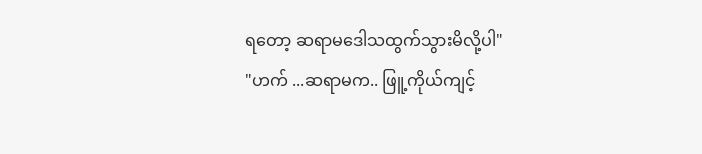ရတော့ ဆရာမဒေါသထွက်သွားမိလို့ပါ"
"ဟက် ...ဆရာမက.. ဖြူ့ကိုယ်ကျင့်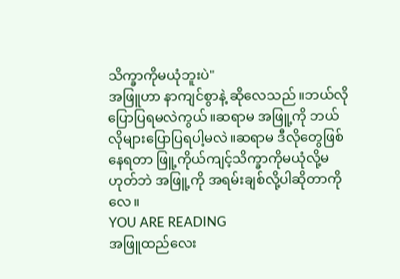သိက္ခာကိုမယုံဘူးပဲ"
အဖြူဟာ နာကျင်စွာနဲ့ ဆိုလေသည်။ဘယ်လိုပြောပြရမလဲကွယ်။ဆရာမ အဖြူ့ကို ဘယ်လိုများပြောပြရပါ့မလဲ။ဆရာမ ဒီလိုတွေဖြစ်နေရတာ ဖြူ့ကိုယ်ကျင့်သိက္ခာကိုမယုံလို့မဟုတ်ဘဲ အဖြူ့ကို အရမ်းချစ်လို့ပါဆိုတာကိုလေ။
YOU ARE READING
အဖြူထည်လေး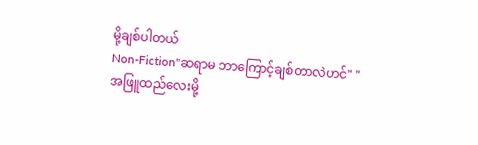မို့ချစ်ပါတယ်
Non-Fiction"ဆရာမ ဘာကြောင့်ချစ်တာလဲဟင်" "အဖြူထည်လေးမို့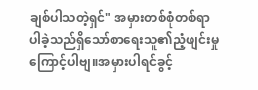ချစ်ပါသတဲ့ရှင်" အမှားတစ်စုံတစ်ရာပါခဲ့သည်ရှိသော်စာရေးသူ၏ညံ့ဖျင်းမှုကြောင့်ပါဗျ။အမှားပါရင်ခွင့်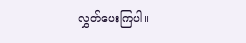လွှတ်ပေးကြပါ။